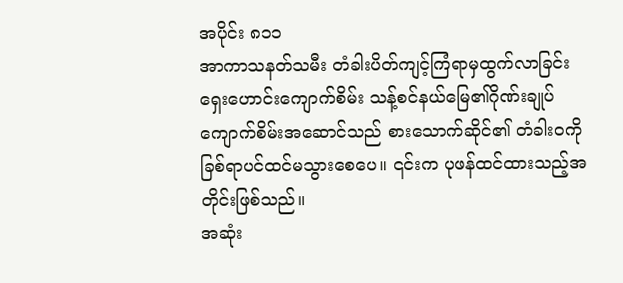အပိုင်း ၈၁၁
အာကာသနတ်သမီး တံခါးပိတ်ကျင့်ကြံရာမှထွက်လာခြင်း
ရှေးဟောင်းကျောက်စိမ်း သန့်စင်နယ်မြေ၏ဂိုဏ်းချုပ် ကျောက်စိမ်းအဆောင်သည် စားသောက်ဆိုင်၏ တံခါးဝကို ခြစ်ရာပင်ထင်မသွားစေပေ။ ၎င်းက ပုဖန်ထင်ထားသည့်အတိုင်းဖြစ်သည်။
အဆုံး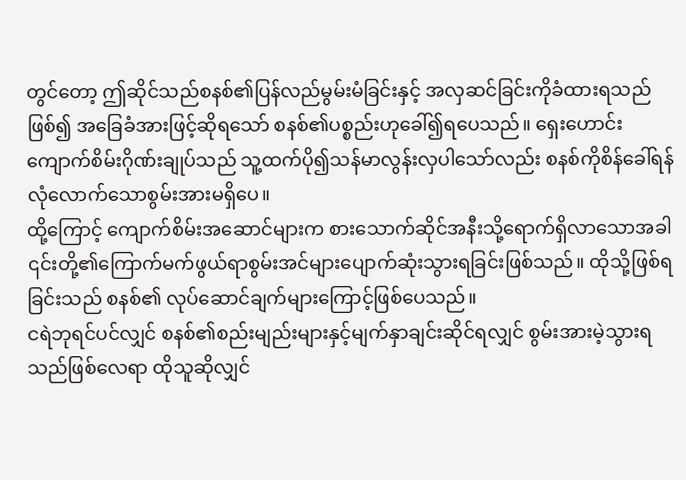တွင်တော့ ဤဆိုင်သည်စနစ်၏ပြန်လည်မွမ်းမံခြင်းနှင့် အလှဆင်ခြင်းကိုခံထားရသည်ဖြစ်၍ အခြေခံအားဖြင့်ဆိုရသော် စနစ်၏ပစ္စည်းဟုခေါ်၍ရပေသည်။ ရှေးဟောင်းကျောက်စိမ်းဂိုဏ်းချုပ်သည် သူ့ထက်ပို၍သန်မာလွန်းလှပါသော်လည်း စနစ်ကိုစိန်ခေါ်ရန်လုံလောက်သောစွမ်းအားမရှိပေ။
ထို့ကြောင့် ကျောက်စိမ်းအဆောင်များက စားသောက်ဆိုင်အနီးသို့ရောက်ရှိလာသောအခါ ၎င်းတို့၏ကြောက်မက်ဖွယ်ရာစွမ်းအင်များပျောက်ဆုံးသွားရခြင်းဖြစ်သည်။ ထိုသို့ဖြစ်ရခြင်းသည် စနစ်၏ လုပ်ဆောင်ချက်များကြောင့်ဖြစ်ပေသည်။
ငရဲဘုရင်ပင်လျှင် စနစ်၏စည်းမျည်းများနှင့်မျက်နှာချင်းဆိုင်ရလျှင် စွမ်းအားမဲ့သွားရသည်ဖြစ်လေရာ ထိုသူဆိုလျှင်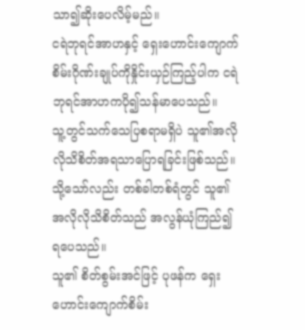သာ၍ဆိုးပေလိမ့်မည်။
ငရဲဘုရင်အာဟနှင့် ရှေးဟောင်းကျောက်စိမ်းဂိုဏ်းချုပ်ကိုနှိုင်းယှဉ်ကြည့်ပါက ငရဲဘုရင်အာဟကပို၍သန်မာပေသည်။
သူ့တွင်သက်သေပြစရာမရှိပဲ သူ၏အလိုလိုသိစိတ်အရသာပြောရခြင်းဖြစ်သည်။ သို့သော်လည်း တစ်ခါတစ်ရံတွင် သူ၏အလိုလိုသိစိတ်သည် အလွန်ယုံကြည်၍ရပေသည်။
သူ၏ စိတ်စွမ်းအင်ဖြင့် ပုဖန်က ရှေးဟောင်းကျောက်စိမ်း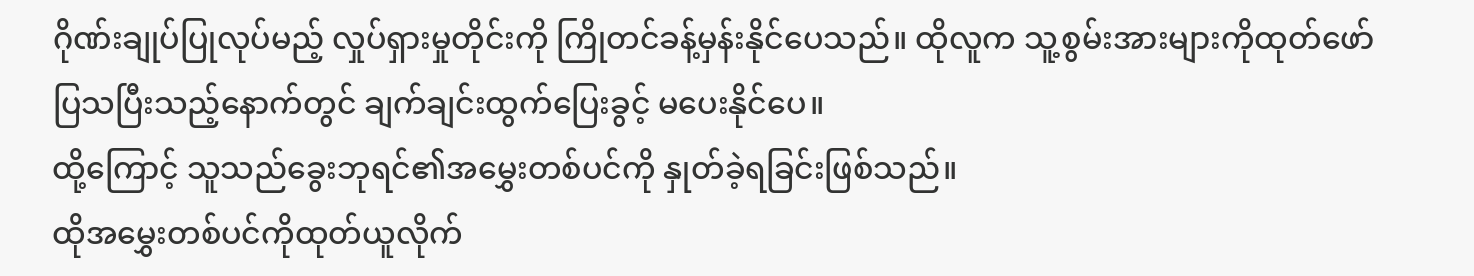ဂိုဏ်းချုပ်ပြုလုပ်မည့် လှုပ်ရှားမှုတိုင်းကို ကြိုတင်ခန့်မှန်းနိုင်ပေသည်။ ထိုလူက သူ့စွမ်းအားများကိုထုတ်ဖော်ပြသပြီးသည့်နောက်တွင် ချက်ချင်းထွက်ပြေးခွင့် မပေးနိုင်ပေ။
ထို့ကြောင့် သူသည်ခွေးဘုရင်၏အမွှေးတစ်ပင်ကို နှုတ်ခဲ့ရခြင်းဖြစ်သည်။
ထိုအမွှေးတစ်ပင်ကိုထုတ်ယူလိုက်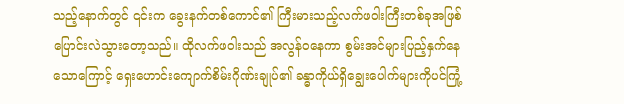သည့်နောက်တွင် ၎င်းက ခွေးနက်တစ်ကောင်၏ ကြီးမားသည့်လက်ဖဝါးကြီးတစ်ခုအဖြစ်ပြောင်းလဲသွားတော့သည်။ ထိုလက်ဖဝါးသည် အလွန်ဝနေကာ စွမ်းအင်များပြည့်နှက်နေသောကြောင့် ရှေးဟောင်းကျောက်စိမ်းဂိုဏ်းချုပ်၏ ခန္ဓာကိုယ်ရှိချွေးပေါက်များကိုပင်ကြုံ့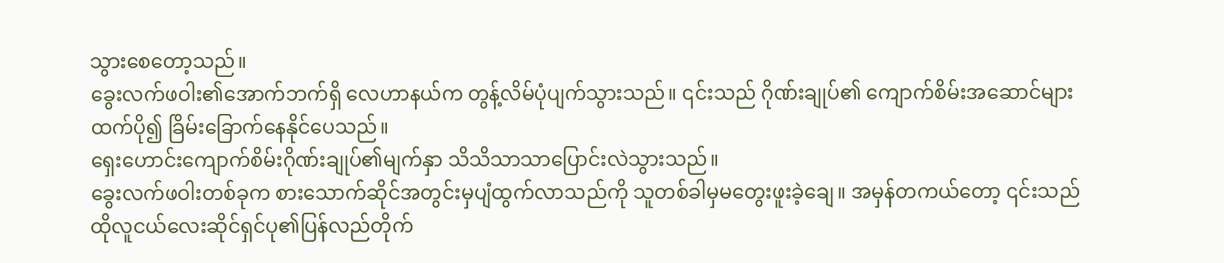သွားစေတော့သည်။
ခွေးလက်ဖဝါး၏အောက်ဘက်ရှိ လေဟာနယ်က တွန့်လိမ်ပုံပျက်သွားသည်။ ၎င်းသည် ဂိုဏ်းချုပ်၏ ကျောက်စိမ်းအဆောင်များထက်ပို၍ ခြိမ်းခြောက်နေနိုင်ပေသည်။
ရှေးဟောင်းကျောက်စိမ်းဂိုဏ်းချုပ်၏မျက်နှာ သိသိသာသာပြောင်းလဲသွားသည်။
ခွေးလက်ဖဝါးတစ်ခုက စားသောက်ဆိုင်အတွင်းမှပျံထွက်လာသည်ကို သူတစ်ခါမှမတွေးဖူးခဲ့ချေ။ အမှန်တကယ်တော့ ၎င်းသည် ထိုလူငယ်လေးဆိုင်ရှင်ပု၏ပြန်လည်တိုက်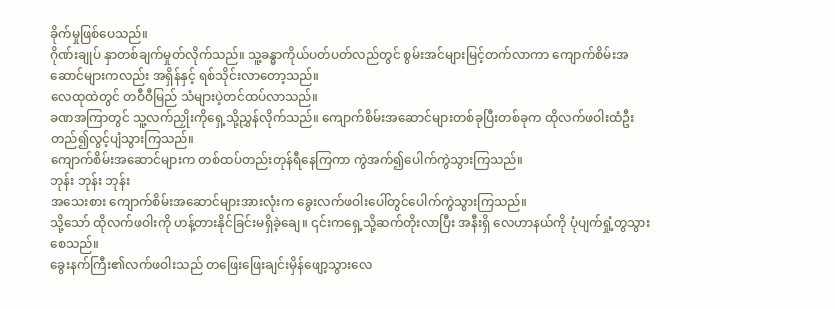ခိုက်မှုဖြစ်ပေသည်။
ဂိုဏ်းချုပ် နှာတစ်ချက်မှုတ်လိုက်သည်။ သူ့ခန္ဓာကိုယ်ပတ်ပတ်လည်တွင် စွမ်းအင်များမြင့်တက်လာကာ ကျောက်စိမ်းအဆောင်များကလည်း အရှိန်နှင့် ရစ်သိုင်းလာတော့သည်။
လေထုထဲတွင် တဝီဝီမြည် သံများပဲ့တင်ထပ်လာသည်။
ခဏအကြာတွင် သူ့လက်ညှိုးကိုရှေ့သို့ညွှန်လိုက်သည်။ ကျောက်စိမ်းအဆောင်များတစ်ခုပြီးတစ်ခုက ထိုလက်ဖဝါးထံဦးတည်၍လွင့်ပျံသွားကြသည်။
ကျောက်စိမ်းအဆောင်များက တစ်ထပ်တည်းတုန်ရီနေကြကာ ကွဲအက်၍ပေါက်ကွဲသွားကြသည်။
ဘုန်း ဘုန်း ဘုန်း
အသေးစား ကျောက်စိမ်းအဆောင်များအားလုံးက ခွေးလက်ဖဝါးပေါ်တွင်ပေါက်ကွဲသွားကြသည်။
သို့သော် ထိုလက်ဖဝါးကို ဟန့်တားနိုင်ခြင်းမရှိခဲ့ချေ။ ၎င်းကရှေ့သို့ဆက်တိုးလာပြီး အနီးရှိ လေဟာနယ်ကို ပုံပျက်ရှုံ့တွသွားစေသည်။
ခွေးနက်ကြီး၏လက်ဖဝါးသည် တဖြေးဖြေးချင်းမှိန်ဖျော့သွားလေ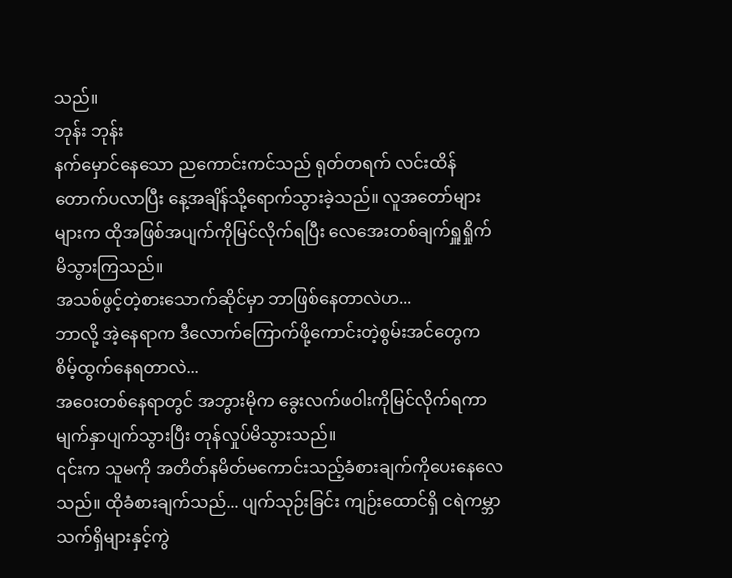သည်။
ဘုန်း ဘုန်း
နက်မှောင်နေသော ညကောင်းကင်သည် ရုတ်တရက် လင်းထိန်တောက်ပလာပြီး နေ့အချိန်သို့ရောက်သွားခဲ့သည်။ လူအတော်များများက ထိုအဖြစ်အပျက်ကိုမြင်လိုက်ရပြီး လေအေးတစ်ချက်ရှူရှိုက်မိသွားကြသည်။
အသစ်ဖွင့်တဲ့စားသောက်ဆိုင်မှာ ဘာဖြစ်နေတာလဲဟ...
ဘာလို့ အဲ့နေရာက ဒီလောက်ကြောက်ဖို့ကောင်းတဲ့စွမ်းအင်တွေက စိမ့်ထွက်နေရတာလဲ...
အဝေးတစ်နေရာတွင် အဘွားမိုက ခွေးလက်ဖဝါးကိုမြင်လိုက်ရကာ မျက်နှာပျက်သွားပြီး တုန်လှုပ်မိသွားသည်။
၎င်းက သူမကို အတိတ်နမိတ်မကောင်းသည့်ခံစားချက်ကိုပေးနေလေသည်။ ထိုခံစားချက်သည်... ပျက်သုဉ်းခြင်း ကျဉ်းထောင်ရှိ ငရဲကမ္ဘာသက်ရှိများနှင့်ကွဲ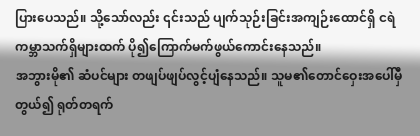ပြားပေသည်။ သို့သော်လည်း ၎င်းသည် ပျက်သုဉ်းခြင်းအကျဉ်းထောင်ရှိ ငရဲကမ္ဘာသက်ရှိများထက် ပို၍ကြောက်မက်ဖွယ်ကောင်းနေသည်။
အဘွားမို၏ ဆံပင်များ တဖျပ်ဖျပ်လွင့်ပျံနေသည်။ သူမ၏တောင်ဝှေးအပေါ်မှီတွယ်၍ ရုတ်တရက်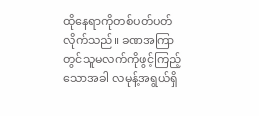ထိုနေရာကိုတစ်ပတ်ပတ်လိုက်သည်။ ခဏအကြာတွင်သူမလက်ကိုဖွင့်ကြည့်သောအခါ လမုန့်အရွယ်ရှိ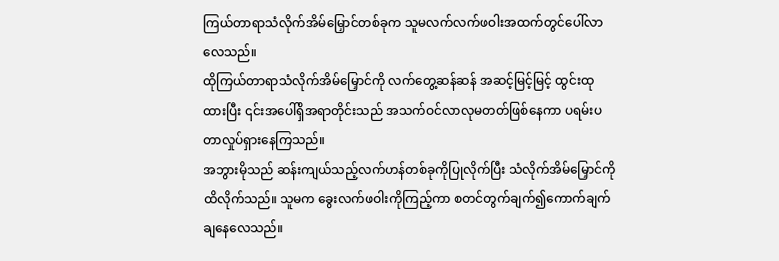ကြယ်တာရာသံလိုက်အိမ်မြှောင်တစ်ခုက သူမလက်လက်ဖဝါးအထက်တွင်ပေါ်လာလေသည်။
ထိုကြယ်တာရာသံလိုက်အိမ်မြှောင်ကို လက်တွေ့ဆန်ဆန် အဆင့်မြင့်မြင့် ထွင်းထုထားပြီး ၎င်းအပေါ်ရှိအရာတိုင်းသည် အသက်ဝင်လာလုမတတ်ဖြစ်နေကာ ပရမ်းပတာလှုပ်ရှားနေကြသည်။
အဘွားမိုသည် ဆန်းကျယ်သည့်လက်ဟန်တစ်ခုကိုပြုလိုက်ပြီး သံလိုက်အိမ်မြှောင်ကိုထိလိုက်သည်။ သူမက ခွေးလက်ဖဝါးကိုကြည့်ကာ စတင်တွက်ချက်၍ကောက်ချက်ချနေလေသည်။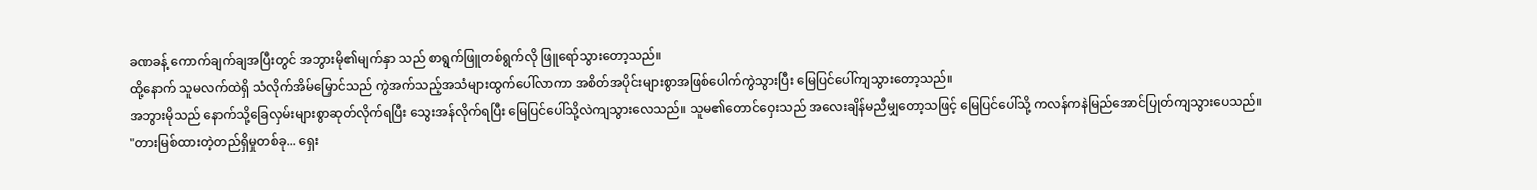ခဏခန့် ကောက်ချက်ချအပြီးတွင် အဘွားမို၏မျက်နှာ သည် စာရွက်ဖြူတစ်ရွက်လို ဖြူရော်သွားတော့သည်။
ထို့နောက် သူမလက်ထဲရှိ သံလိုက်အိမ်မြှောင်သည် ကွဲအက်သည့်အသံများထွက်ပေါ်လာကာ အစိတ်အပိုင်းများစွာအဖြစ်ပေါက်ကွဲသွားပြီး မြေပြင်ပေါ်ကျသွားတော့သည်။
အဘွားမိုသည် နောက်သို့ခြေလှမ်းများစွာဆုတ်လိုက်ရပြီး သွေးအန်လိုက်ရပြီး မြေပြင်ပေါ်သို့လဲကျသွားလေသည်။ သူမ၏တောင်ဝှေးသည် အလေးချိန်မညီမျှတော့သဖြင့် မြေပြင်ပေါ်သို့ ကလန်ကနဲမြည်အောင်ပြုတ်ကျသွားပေသည်။
"တားမြစ်ထားတဲ့တည်ရှိမှုတစ်ခု... ရှေး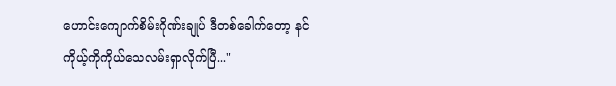ဟောင်းကျောက်စိမ်းဂိုဏ်းချုပ် ဒီတစ်ခေါက်တော့ နင်ကိုယ့်ကိုကိုယ်သေလမ်းရှာလိုက်ပြီ..."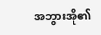အဘွားအို၏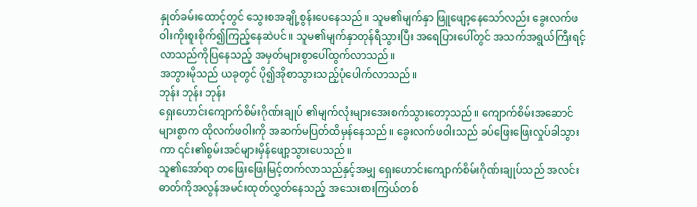နှုတ်ခမ်းထောင့်တွင် သွေးစအချို့စွန်းပေနေသည်။ သူမ၏မျက်နှာ ဖြူဖျော့နေသော်လည်း ခွေးလက်ဖဝါးကိုးစူးစိုက်၍ကြည့်နေဆဲပင်။ သူမ၏မျက်နှာတုန်ရီသွားပြီး အရေပြားပေါ်တွင် အသက်အရွယ်ကြီးရင့်လာသည်ကိုပြနေသည့် အမှတ်များစွာပေါ်ထွက်လာသည်။
အဘွားမိုသည် ယခုတွင် ပို၍အိုစာသွားသည့်ပုံပေါက်လာသည်။
ဘုန်း ဘုန်း ဘုန်း
ရှေးဟောင်းကျောက်စိမ်းဂိုဏ်းချုပ် ၏မျက်လုံးများအေးစက်သွားတော့သည်။ ကျောက်စိမ်းအဆောင်များစွာက ထိုလက်ဖဝါးကို အဆက်မပြတ်ထိမှန်နေသည်။ ခွေးလက်ဖဝါးသည် ခပ်ဖြေးဖြေးလှုပ်ခါသွားကာ ၎င်း၏စွမ်းအင်များမှိန်ဖျော့သွားပေသည်။
သူ၏အော်ရာ တဖြေးဖြေးမြင့်တက်လာသည်နှင့်အမျှ ရှေးဟောင်းကျောက်စိမ်းဂိုဏ်းချုပ်သည် အလင်းဓာတ်ကိုအလွန်အမင်းထုတ်လွှတ်နေသည့် အသေးစားကြယ်တစ်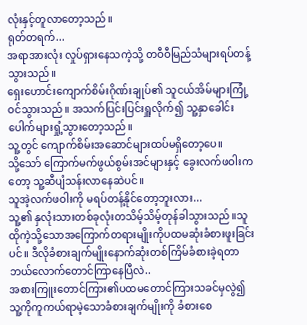လုံးနှင့်တူလာတော့သည်။
ရုတ်တရက်...
အရာအားလုံး လှုပ်ရှားနေသကဲ့သို့ တဝီဝီမြည်သံများရပ်တန့်သွားသည်။
ရှေးဟောင်းကျောက်စိမ်းဂိုဏ်းချုပ်၏ သူငယ်အိမ်များကြုံ့ဝင်သွားသည်။ အသက်ပြင်းပြင်းရှူလိုက်၍ သူ့နှာခေါင်းပေါက်များရှုံ့သွားတော့သည်။
သူ့တွင် ကျောက်စိမ်းအဆောင်များထပ်မရှိတော့ပေ။
သို့သော် ကြောက်မက်ဖွယ်စွမ်းအင်များနှင့် ခွေးလက်ဖဝါးကတော့ သူ့ဆီပျံသန်းလာနေဆဲပင်။
သူအဲ့လက်ဖဝါးကို မရပ်တန့်နိုင်တော့ဘူးလား...
သူ့၏ နှလုံးသားတစ်ခုလုံးတသိမ့်သိမ့်တုန်ခါသွားသည်။သူ ထိုကဲ့သို့သောအကြောက်တရားမျိုးကိုပထမဆုံးခံစားဖူးခြင်းပင်။ ဒီလိုခံစားချက်မျိုးနောက်ဆုံးတစ်ကြိမ်ခံစားခဲ့ရတာ ဘယ်လောက်တောင်ကြာနေပြီလဲ..
အစားကြူးတောင်ကြား၏ပထမတောင်ကြားသခင်မှလွဲ၍ သူ့ကိုကူကယ်ရာမဲ့သောခံစားချက်မျိုးကို ခံစားစေ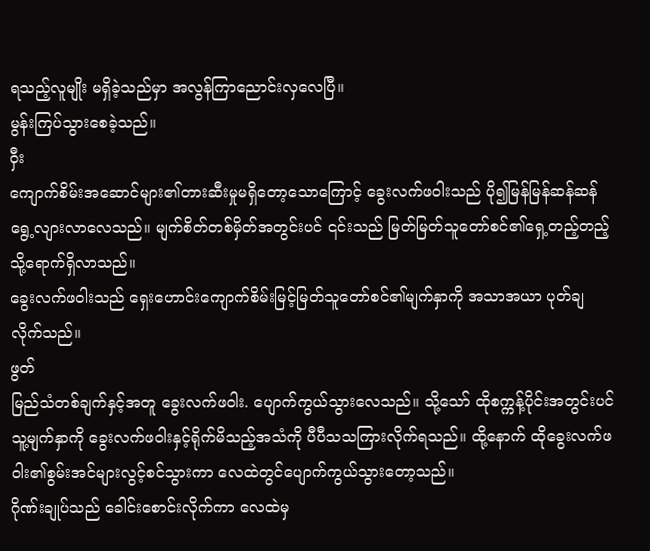ရသည့်လူမျိုး မရှိခဲ့သည်မှာ အလွန်ကြာညောင်းလှလေပြီ။
မွန်းကြပ်သွားစေခဲ့သည်။
ဝှီး
ကျောက်စိမ်းအဆောင်များ၏တားဆီးမှုမရှိတော့သောကြောင့် ခွေးလက်ဖဝါးသည် ပို၍မြန်မြန်ဆန်ဆန်ရွေ့လျားလာလေသည်။ မျက်စိတ်တစ်မှိတ်အတွင်းပင် ၎င်းသည် မြတ်မြတ်သူတော်စင်၏ရှေ့တည့်တည့်သို့ရောက်ရှိလာသည်။
ခွေးလက်ဖဝါးသည် ရှေးဟောင်းကျောက်စိမ်းမြင့်မြတ်သူတော်စင်၏မျက်နှာကို အသာအယာ ပုတ်ချလိုက်သည်။
ဖွတ်
မြည်သံတစ်ချက်နှင့်အတူ ခွေးလက်ဖဝါး. ပျောက်ကွယ်သွားလေသည်။ သို့သော် ထိုစက္ကန့်ပိုင်းအတွင်းပင် သူ့မျက်နှာကို ခွေးလက်ဖဝါးနှင့်ရိုက်မိသည့်အသံကို ပီပီသသကြားလိုက်ရသည်။ ထို့နောက် ထိုခွေးလက်ဖဝါး၏စွမ်းအင်များလွင့်စင်သွားကာ လေထဲတွင်ပျောက်ကွယ်သွားတော့သည်။
ဂိုဏ်းချုပ်သည် ခေါင်းစောင်းလိုက်ကာ လေထဲမှ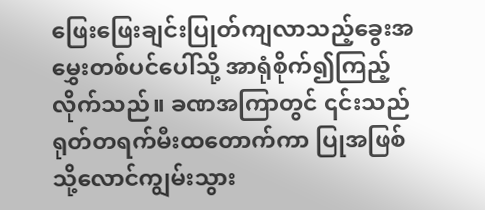ဖြေးဖြေးချင်းပြုတ်ကျလာသည့်ခွေးအမွှေးတစ်ပင်ပေါ်သို့ အာရုံစိုက်၍ကြည့်လိုက်သည်။ ခဏအကြာတွင် ၎င်းသည် ရုတ်တရက်မီးထတောက်ကာ ပြုအဖြစ်သို့လောင်ကျွမ်းသွား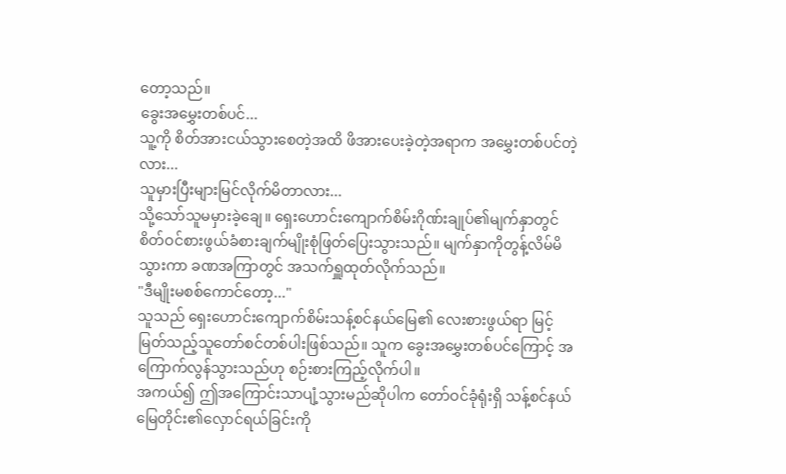တော့သည်။
ခွေးအမွှေးတစ်ပင်...
သူ့ကို စိတ်အားငယ်သွားစေတဲ့အထိ ဖိအားပေးခဲ့တဲ့အရာက အမွှေးတစ်ပင်တဲ့လား...
သူမှားပြီးများမြင်လိုက်မိတာလား...
သို့သော်သူမမှားခဲ့ချေ။ ရှေးဟောင်းကျောက်စိမ်းဂိုဏ်းချုပ်၏မျက်နှာတွင် စိတ်ဝင်စားဖွယ်ခံစားချက်မျိုးစုံဖြတ်ပြေးသွားသည်။ မျက်နှာကိုတွန့်လိမ်မိသွားကာ ခဏအကြာတွင် အသက်ရှူထုတ်လိုက်သည်။
"ဒီမျိုးမစစ်ကောင်တော့..."
သူသည် ရှေးဟောင်းကျောက်စိမ်းသန့်စင်နယ်မြေ၏ လေးစားဖွယ်ရာ မြင့်မြတ်သည့်သူတော်စင်တစ်ပါးဖြစ်သည်။ သူက ခွေးအမွှေးတစ်ပင်ကြောင့် အကြောက်လွန်သွားသည်ဟု စဉ်းစားကြည့်လိုက်ပါ။
အကယ်၍ ဤအကြောင်းသာပျံ့သွားမည်ဆိုပါက တော်ဝင်ခုံရုံးရှိ သန့်စင်နယ်မြေတိုင်း၏လှောင်ရယ်ခြင်းကို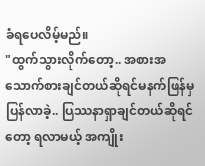ခံရပေလိမ့်မည်။
"ထွက်သွားလိုက်တော့.. အစားအသောက်စားချင်တယ်ဆိုရင်မနက်ဖြန်မှပြန်လာခဲ့.. ပြဿနာရှာချင်တယ်ဆိုရင်တော့ ရလာမယ့် အကျိုး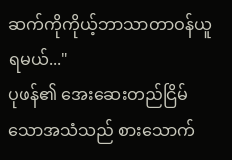ဆက်ကိုကိုယ့်ဘာသာတာဝန်ယူရမယ်..."
ပုဖန်၏ အေးဆေးတည်ငြိမ်သောအသံသည် စားသောက်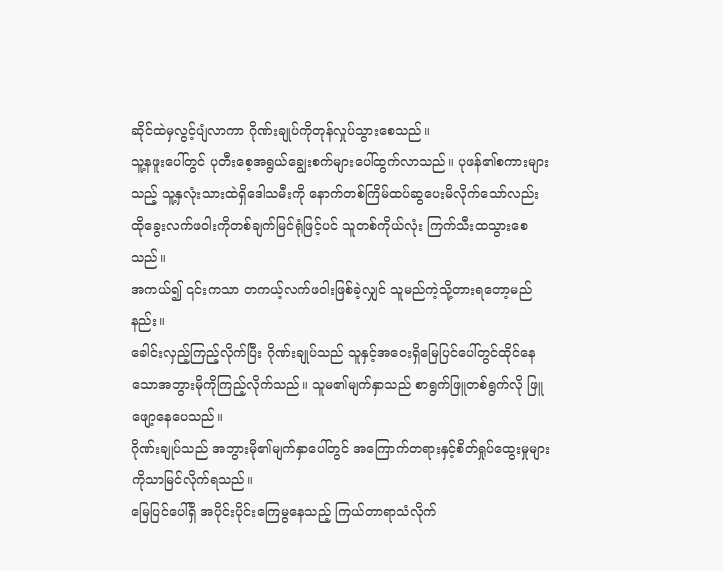ဆိုင်ထဲမှလွင့်ပျံလာကာ ဂိုဏ်းချုပ်ကိုတုန်လှုပ်သွားစေသည်။
သူ့နဖူးပေါ်တွင် ပုတီးစေ့အရွယ်ချွေးစက်များပေါ်ထွက်လာသည်။ ပုဖန်၏စကားများသည့် သူ့နှလုံးသားထဲရှိဒေါသမီးကို နောက်တစ်ကြိမ်ထပ်ဆွပေးမိလိုက်သော်လည်း ထိုခွေးလက်ဖဝါးကိုတစ်ချက်မြင်ရုံဖြင့်ပင် သူတစ်ကိုယ်လုံး ကြက်သီးထသွားစေသည်။
အကယ်၍ ၎င်းကသာ တကယ့်လက်ဖဝါးဖြစ်ခဲ့လျှင် သူမည်ကဲ့သို့တားရတော့မည်နည်း။
ခေါင်းလှည့်ကြည့်လိုက်ပြီး ဂိုဏ်းချုပ်သည် သူနှင့်အဝေးရှိမြေပြင်ပေါ်တွင်ထိုင်နေသောအဘွားမိုကိုကြည့်လိုက်သည်။ သူမ၏မျက်နှာသည် စာရွက်ဖြူတစ်ရွက်လို ဖြူဖျော့နေပေသည်။
ဂိုဏ်းချုပ်သည် အဘွားမို၏မျက်နှာပေါ်တွင် အကြောက်တရားနှင့်စိတ်ရှုပ်ထွေးမှုများကိုသာမြင်လိုက်ရသည်။
မြေပြင်ပေါ်ရှိ အပိုင်းပိုင်းကြေမွနေသည့် ကြယ်တာရာသံလိုက်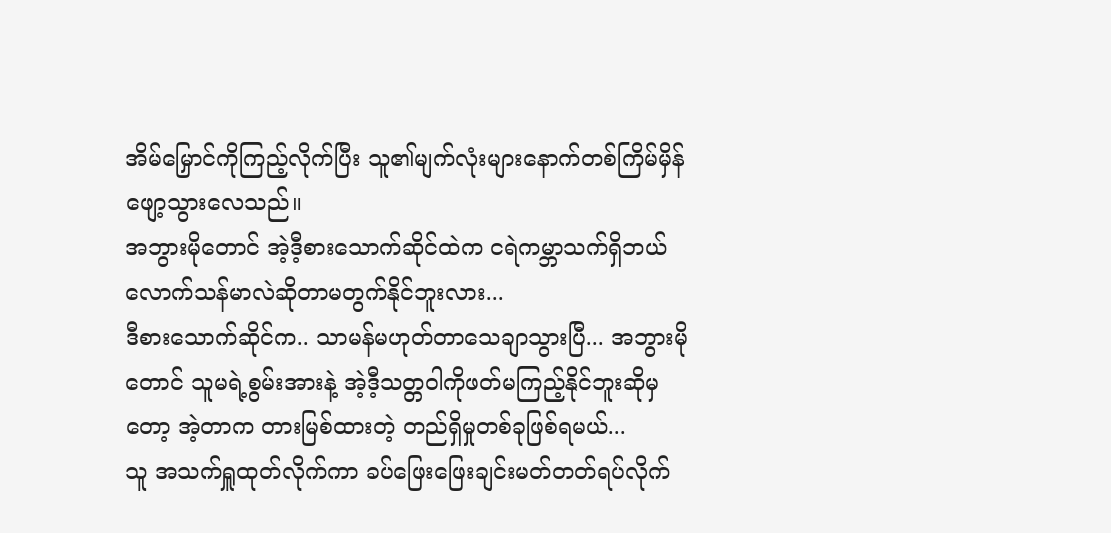အိမ်မြှောင်ကိုကြည့်လိုက်ပြီး သူ၏မျက်လုံးများနောက်တစ်ကြိမ်မှိန်ဖျော့သွားလေသည်။
အဘွားမိုတောင် အဲ့ဒီ့စားသောက်ဆိုင်ထဲက ငရဲကမ္ဘာသက်ရှိဘယ်လောက်သန်မာလဲဆိုတာမတွက်နိုင်ဘူးလား...
ဒီစားသောက်ဆိုင်က.. သာမန်မဟုတ်တာသေချာသွားပြီ... အဘွားမိုတောင် သူမရဲ့စွမ်းအားနဲ့ အဲ့ဒီ့သတ္တဝါကိုဖတ်မကြည့်နိုင်ဘူးဆိုမှတော့ အဲ့တာက တားမြစ်ထားတဲ့ တည်ရှိမှုတစ်ခုဖြစ်ရမယ်...
သူ အသက်ရှူထုတ်လိုက်ကာ ခပ်ဖြေးဖြေးချင်းမတ်တတ်ရပ်လိုက်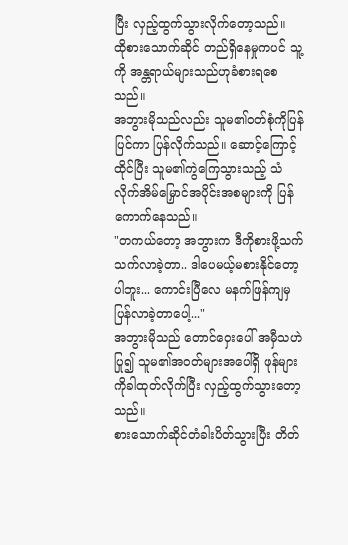ပြီး လှည့်ထွက်သွားလိုက်တော့သည်။
ထိုစားသောက်ဆိုင် တည်ရှိနေမှုကပင် သူ့ကို အန္တရာယ်များသည်ဟုခံစားရစေသည်။
အဘွားမိုသည်လည်း သူမ၏ဝတ်စုံကိုပြန်ပြင်ကာ ပြန်လိုက်သည်။ ဆောင့်ကြောင့်ထိုင်ပြီး သူမ၏ကွဲကြေသွားသည့် သံလိုက်အိမ်မြှောင်အပိုင်းအစများကို ပြန်ကောက်နေသည်။
"တကယ်တော့ အဘွားက ဒီကိုစားဖို့သက်သက်လာခဲ့တာ.. ဒါပေမယ့်မစားနိုင်တော့ပါဘူး... ကောင်းပြီလေ မနက်ဖြန်ကျမှပြန်လာခဲ့တာပေါ့..."
အဘွားမိုသည် တောင်ဝှေးပေါ် အမှီသဟဲပြု၍ သူမ၏အဝတ်များအပေါ်ရှိ ဖုန်များကိုခါထုတ်လိုက်ပြီး လှည့်ထွက်သွားတော့သည်။
စားသောက်ဆိုင်တံခါးပိတ်သွားပြီး တိတ်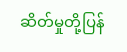ဆိတ်မှုတို့ပြန်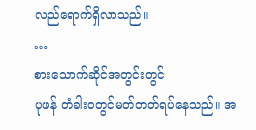လည်ရောက်ရှိလာသည်။
…
စားသောက်ဆိုင်အတွင်းတွင်
ပုဖန် တံခါးဝတွင်မတ်တတ်ရပ်နေသည်။ အ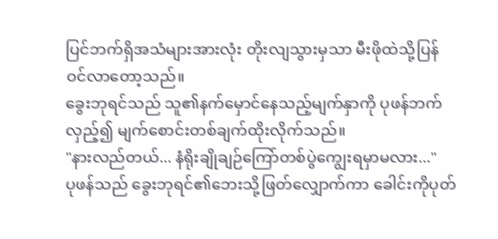ပြင်ဘက်ရှိအသံများအားလုံး တိုးလျသွားမှသာ မီးဖိုထဲသို့ပြန်ဝင်လာတော့သည်။
ခွေးဘုရင်သည် သူ၏နက်မှောင်နေသည့်မျက်နှာကို ပုဖန်ဘက်လှည့်၍ မျက်စောင်းတစ်ချက်ထိုးလိုက်သည်။
"နားလည်တယ်... နံရိုးချိုချဉ်ကြော်တစ်ပွဲကျွေးရမှာမလား..."
ပုဖန်သည် ခွေးဘုရင်၏ဘေးသို့ဖြတ်လျှောက်ကာ ခေါင်းကိုပုတ်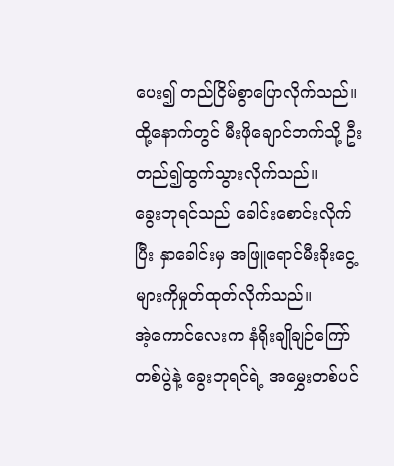ပေး၍ တည်ငြိမ်စွာပြောလိုက်သည်။
ထို့နောက်တွင် မီးဖိုချောင်ဘက်သို့ ဦးတည်၍ထွက်သွားလိုက်သည်။
ခွေးဘုရင်သည် ခေါင်းစောင်းလိုက်ပြီး နှာခေါင်းမှ အဖြူရောင်မီးခိုးငွေ့များကိုမှုတ်ထုတ်လိုက်သည်။
အဲ့ကောင်လေးက နံရိုးချိုချဉ်ကြော်တစ်ပွဲနဲ့ ခွေးဘုရင်ရဲ့ အမွှေးတစ်ပင်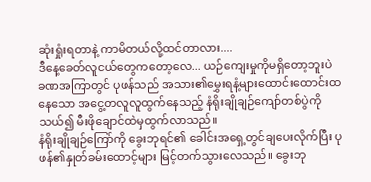ဆုံးရှုံးရတာနဲ့ ကာမိတယ်လို့ထင်တာလား....
ဒီနေ့ခေတ်လူငယ်တွေကတော့လေ... ယဉ်ကျေးမှုကိုမရှိတော့ဘူးပဲ
ခဏအကြာတွင် ပုဖန်သည် အသား၏မွှေးရနံ့များထောင်းထောင်းထနေသော အငွေ့တလူလူထွက်နေသည့် နံရိုးချိုချဉ်ကျော်တစ်ပွဲကိုသယ်၍ မီးဖိုချောင်ထဲမှထွက်လာသည်။
နံရိုးချိုချဉ်ကြော်ကို ခွေးဘုရင်၏ ခေါင်းအရှေ့တွင်ချပေးလိုက်ပြီး ပုဖန်၏နှုတ်ခမ်းထောင့်များ မြင့်တက်သွားလေသည်။ ခွေးဘု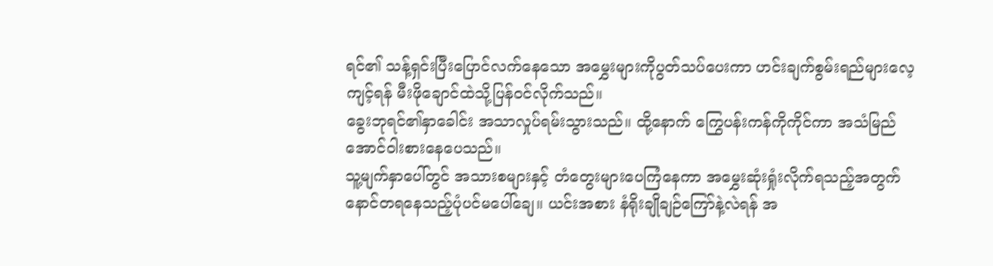ရင်၏ သန့်ရှင်းပြီးပြောင်လက်နေသော အမွှေးများကိုပွတ်သပ်ပေးကာ ဟင်းချက်စွမ်းရည်များလေ့ကျင့်ရန် မီးဖိုချောင်ထဲသို့ပြန်ဝင်လိုက်သည်။
ခွေးဘုရင်၏နှာခေါင်း အသာလှုပ်ရမ်းသွားသည်။ ထို့နောက် ကြွေပန်းကန်ကိုကိုင်ကာ အသံမြည်အောင်ဝါးစားနေပေသည်။
သူ့မျက်နှာပေါ်တွင် အသားစများနှင့် တံတွေးများပေကြံနေကာ အမွှေးဆုံးရှုံးလိုက်ရသည့်အတွက် နောင်တရနေသည့်ပုံပင်မပေါ်ချေ။ ယင်းအစား နံရိုးချိုချဉ်ကြော်နဲ့လဲရန် အ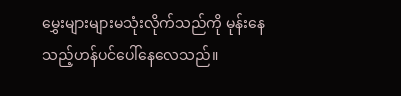မွှေးများများမသုံးလိုက်သည်ကို မုန်းနေသည့်ဟန်ပင်ပေါ်နေလေသည်။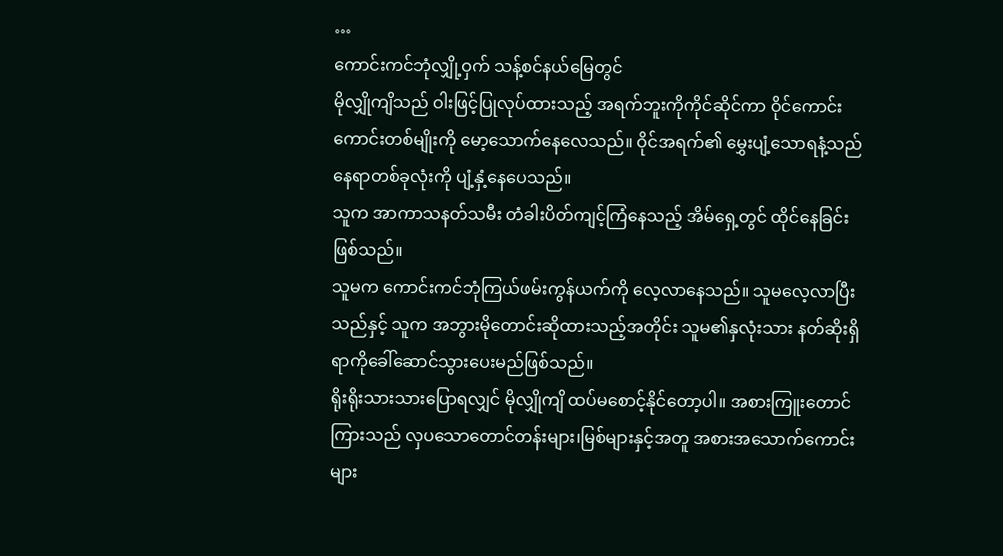…
ကောင်းကင်ဘုံလျှို့ဝှက် သန့်စင်နယ်မြေတွင်
မိုလျှိုကျိသည် ဝါးဖြင့်ပြုလုပ်ထားသည့် အရက်ဘူးကိုကိုင်ဆိုင်ကာ ဝိုင်ကောင်းကောင်းတစ်မျိုးကို မော့သောက်နေလေသည်။ ဝိုင်အရက်၏ မွှေးပျံ့သောရနံ့သည် နေရာတစ်ခုလုံးကို ပျံ့နှံ့နေပေသည်။
သူက အာကာသနတ်သမီး တံခါးပိတ်ကျင့်ကြံနေသည့် အိမ်ရှေ့တွင် ထိုင်နေခြင်းဖြစ်သည်။
သူမက ကောင်းကင်ဘုံကြယ်ဖမ်းကွန်ယက်ကို လေ့လာနေသည်။ သူမလေ့လာပြီးသည်နှင့် သူက အဘွားမိုတောင်းဆိုထားသည့်အတိုင်း သူမ၏နှလုံးသား နတ်ဆိုးရှိရာကိုခေါ်ဆောင်သွားပေးမည်ဖြစ်သည်။
ရိုးရိုးသားသားပြောရလျှင် မိုလျှိုကျိ ထပ်မစောင့်နိုင်တော့ပါ။ အစားကြူးတောင်ကြားသည် လှပသောတောင်တန်းများ၊မြစ်များနှင့်အတူ အစားအသောက်ကောင်းများ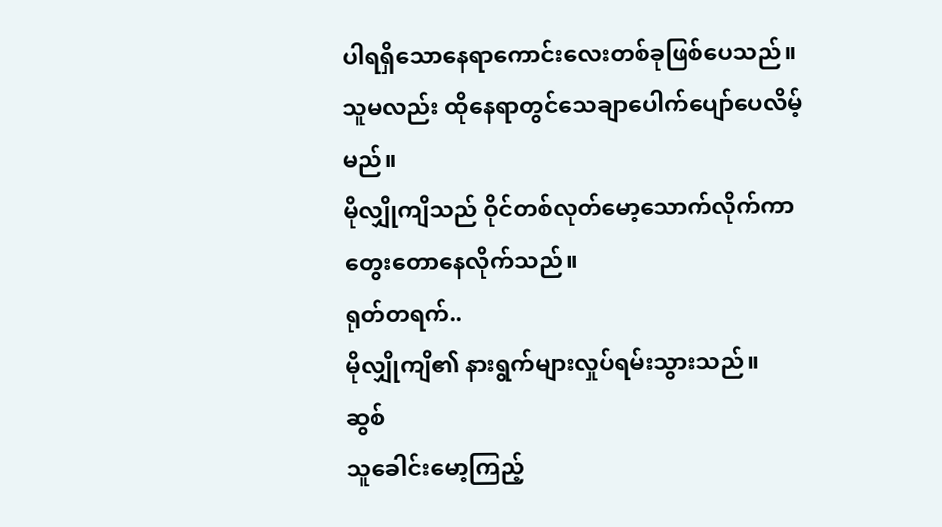ပါရရှိသောနေရာကောင်းလေးတစ်ခုဖြစ်ပေသည်။
သူမလည်း ထိုနေရာတွင်သေချာပေါက်ပျော်ပေလိမ့်မည်။
မိုလျှိုကျိသည် ဝိုင်တစ်လုတ်မော့သောက်လိုက်ကာ တွေးတောနေလိုက်သည်။
ရုတ်တရက်..
မိုလျှိုကျိ၏ နားရွက်များလှုပ်ရမ်းသွားသည်။
ဆွစ်
သူခေါင်းမော့ကြည့်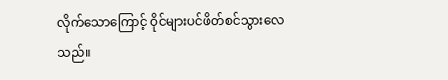လိုက်သောကြောင့် ဝိုင်များပင်ဖိတ်စင်သွားလေသည်။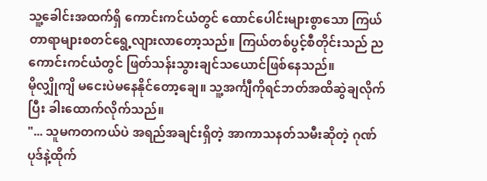သူ့ခေါင်းအထက်ရှိ ကောင်းကင်ယံတွင် ထောင်ပေါင်းများစွာသော ကြယ်တာရာများစတင်ရွေ့လျားလာတော့သည်။ ကြယ်တစ်ပွင့်စီတိုင်းသည် ညကောင်းကင်ယံတွင် ဖြတ်သန်းသွားချင်သယောင်ဖြစ်နေသည်။
မိုလျှိုကျိ မငေးပဲမနေနိုင်တော့ချေ။ သူ့အင်္ကျီကိုရင်ဘတ်အထိဆွဲချလိုက်ပြီး ခါးထောက်လိုက်သည်။
"... သူမကတကယ်ပဲ အရည်အချင်းရှိတဲ့ အာကာသနတ်သမီးဆိုတဲ့ ဂုဏ်ပုဒ်နဲ့ထိုက်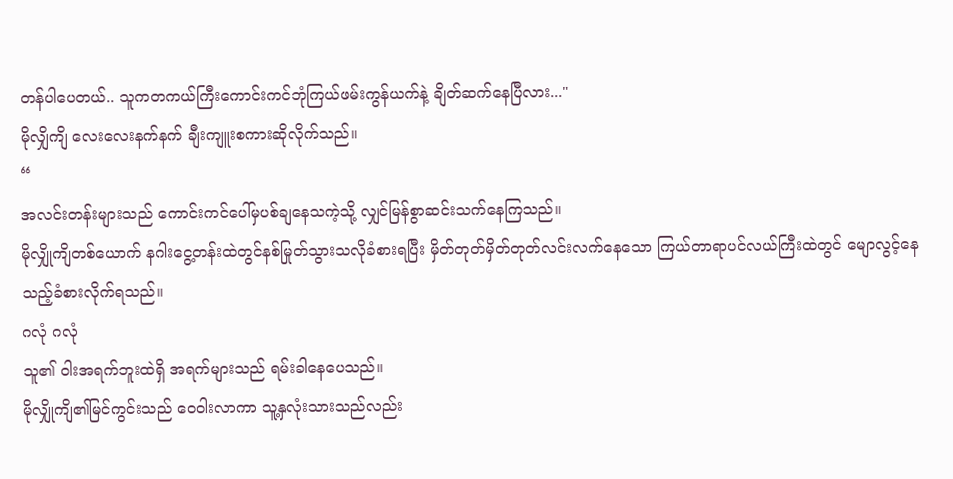တန်ပါပေတယ်.. သူကတကယ်ကြီးကောင်းကင်ဘုံကြယ်ဖမ်းကွန်ယက်နဲ့ ချိတ်ဆက်နေပြီလား..."
မိုလျှိကျိ လေးလေးနက်နက် ချီးကျူးစကားဆိုလိုက်သည်။
“
အလင်းတန်းများသည် ကောင်းကင်ပေါ်မှပစ်ချနေသကဲ့သို့ လျှင်မြန်စွာဆင်းသက်နေကြသည်။
မိုလျှိုကျိတစ်ယောက် နဂါးငွေ့တန်းထဲတွင်နစ်မြုတ်သွားသလိုခံစားရပြီး မှိတ်တုတ်မှိတ်တုတ်လင်းလက်နေသော ကြယ်တာရာပင်လယ်ကြီးထဲတွင် မျောလွင့်နေသည့်ခံစားလိုက်ရသည်။
ဂလုံ ဂလုံ
သူ၏ ဝါးအရက်ဘူးထဲရှိ အရက်များသည် ရမ်းခါနေပေသည်။
မိုလျှိုကျိ၏မြင်ကွင်းသည် ဝေဝါးလာကာ သူ့နှလုံးသားသည်လည်း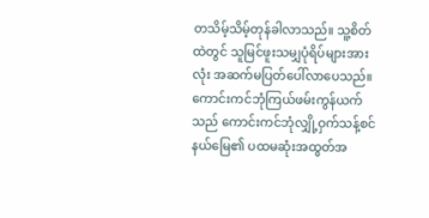တသိမ့်သိမ့်တုန်ခါလာသည်။ သူ့စိတ်ထဲတွင် သူမြင်ဖူးသမျှပုံရိပ်များအားလုံး အဆက်မပြတ်ပေါ်လာပေသည်။
ကောင်းကင်ဘုံကြယ်ဖမ်းကွန်ယက်သည် ကောင်းကင်ဘုံလျှို့ဝှက်သန့်စင်နယ်မြေ၏ ပထမဆုံးအထွတ်အ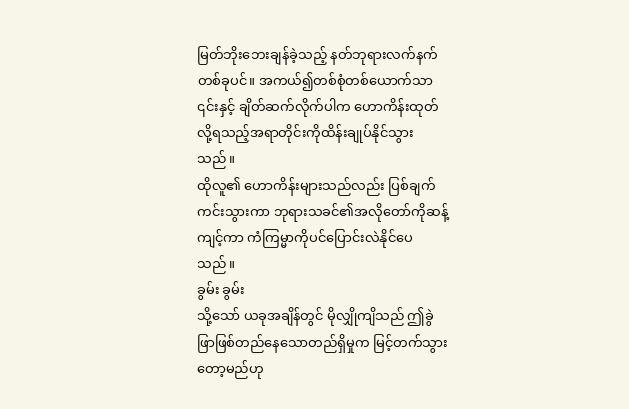မြတ်ဘိုးဘေးချန်ခဲ့သည့် နတ်ဘုရားလက်နက်တစ်ခုပင်။ အကယ်၍တစ်စုံတစ်ယောက်သာ ၎င်းနှင့် ချိတ်ဆက်လိုက်ပါက ဟောကိန်းထုတ်လို့ရသည့်အရာတိုင်းကိုထိန်းချုပ်နိုင်သွားသည်။
ထိုလူ၏ ဟောကိန်းများသည်လည်း ပြစ်ချက်ကင်းသွားကာ ဘုရားသခင်၏အလိုတော်ကိုဆန့်ကျင့်ကာ ကံကြမ္မာကိုပင်ပြောင်းလဲနိုင်ပေသည်။
ခွမ်း ခွမ်း
သို့သော် ယခုအချိန်တွင် မိုလျှိုကျိသည် ဤခွဲဖြာဖြစ်တည်နေသောတည်ရှိမှုက မြင့်တက်သွားတော့မည်ဟု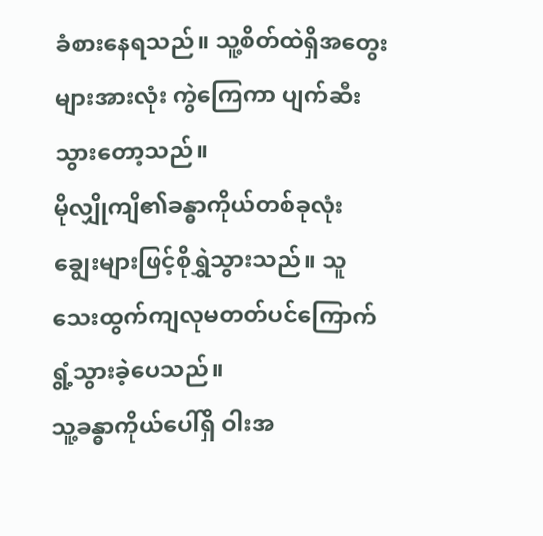ခံစားနေရသည်။ သူ့စိတ်ထဲရှိအတွေးများအားလုံး ကွဲကြေကာ ပျက်ဆီးသွားတော့သည်။
မိုလျှိုကျိ၏ခန္ဓာကိုယ်တစ်ခုလုံး ချွေးများဖြင့်စိုရွှဲသွားသည်။ သူ သေးထွက်ကျလုမတတ်ပင်ကြောက်ရွံ့သွားခဲ့ပေသည်။
သူ့ခန္ဓာကိုယ်ပေါ်ရှိ ဝါးအ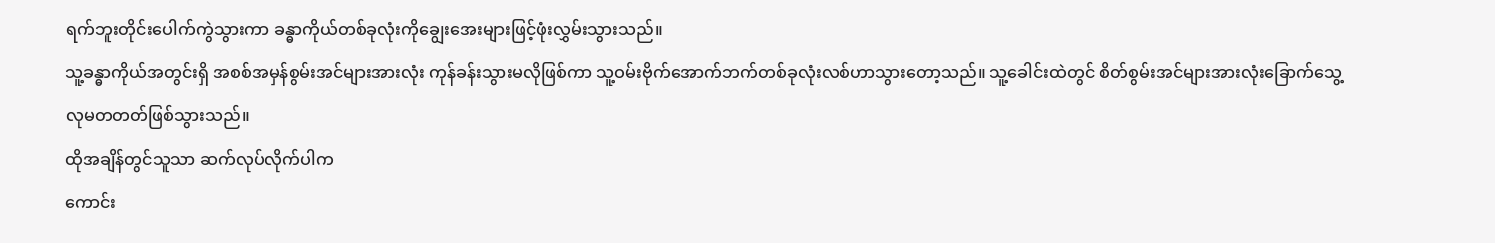ရက်ဘူးတိုင်းပေါက်ကွဲသွားကာ ခန္ဓာကိုယ်တစ်ခုလုံးကိုချွေးအေးများဖြင့်ဖုံးလွှမ်းသွားသည်။
သူ့ခန္ဓာကိုယ်အတွင်းရှိ အစစ်အမှန်စွမ်းအင်များအားလုံး ကုန်ခန်းသွားမလိုဖြစ်ကာ သူ့ဝမ်းဗိုက်အောက်ဘက်တစ်ခုလုံးလစ်ဟာသွားတော့သည်။ သူ့ခေါင်းထဲတွင် စိတ်စွမ်းအင်များအားလုံးခြောက်သွေ့လုမတတတ်ဖြစ်သွားသည်။
ထိုအချိန်တွင်သူသာ ဆက်လုပ်လိုက်ပါက
ကောင်း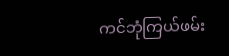ကင်ဘုံကြယ်ဖမ်း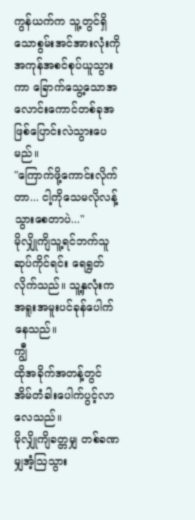ကွန်ယက်က သူ့တွင်ရှိသောစွမ်းအင်အားလုံးကို အကုန်အစင်စုပ်ယူသွားကာ ခြောက်သွေ့သောအလောင်းကောင်တစ်ခုအဖြစ်ပြောင်းလဲသွားပေမည်။
"ကြောက်ဖို့ကောင်းလိုက်တာ... ငါ့ကိုသေမလိုလန့်သွားစေတာပဲ..."
မိုလျှိုကျိသူ့ရင်ဘက်သူဆုပ်ကိုင်ရင်း ရေရွတ်လိုက်သည်။ သူ့နှလုံးက အရူးအမူးပင်ခုန်ပေါက်နေသည်။
ကျွီ
ထိုအခိုက်အတန့်တွင် အိမ်တံခါးပေါက်ပွင့်လာလေသည်။
မိုလျှိုကျိခတ္တမျှ တစ်ခဏမျှအံ့ဩသွား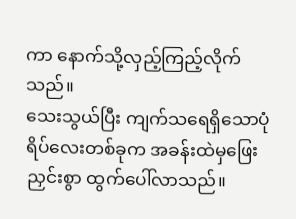ကာ နောက်သို့လှည့်ကြည့်လိုက်သည်။
သေးသွယ်ပြီး ကျက်သရေရှိသောပုံရိပ်လေးတစ်ခုက အခန်းထဲမှဖြေးညှင်းစွာ ထွက်ပေါ်လာသည်။